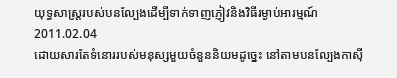យុទ្ធសាស្ត្ររបស់បនល្បែងដើម្បីទាក់ទាញភ្ញៀវនិងវិធីរម្ងាប់អារម្មណ៍
2011.02.04
ដោយសារតែទំនោររបស់មនុស្សមួយចំនួននិយមដូច្នេះ នៅតាមបនល្បែងកាស៊ី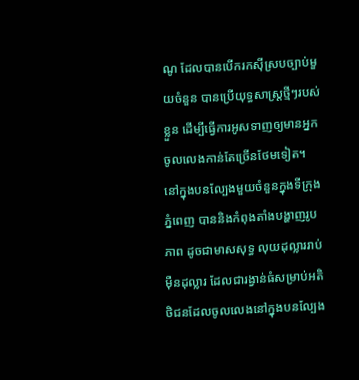ណូ ដែលបានបើករកស៊ីស្របច្បាប់មួយចំនួន បានប្រើយុទ្ធសាស្ត្រថ្មីៗរបស់ខ្លួន ដើម្បីធ្វើការអូសទាញឲ្យមានអ្នកចូលលេងកាន់តែច្រើនថែមទៀត។
នៅក្នុងបនល្បែងមួយចំនួនក្នុងទីក្រុងភ្នំពេញ បាននិងកំពុងតាំងបង្ហាញរូបភាព ដូចជាមាសសុទ្ធ លុយដុល្លាររាប់ម៉ឺនដុល្លារ ដែលជារង្វាន់ធំសម្រាប់អតិថិជនដែលចូលលេងនៅក្នុងបនល្បែង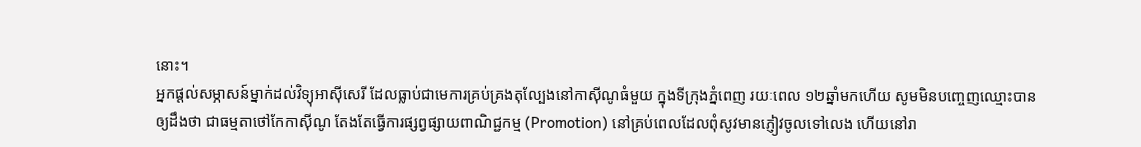នោះ។
អ្នកផ្ដល់សម្ភាសន៍ម្នាក់ដល់វិទ្យុអាស៊ីសេរី ដែលធ្លាប់ជាមេការគ្រប់គ្រងតុល្បែងនៅកាស៊ីណូធំមួយ ក្នុងទីក្រុងភ្នំពេញ រយៈពេល ១២ឆ្នាំមកហើយ សូមមិនបញ្ចេញឈ្មោះបានឲ្យដឹងថា ជាធម្មតាថៅកែកាស៊ីណូ តែងតែធ្វើការផ្សព្វផ្សាយពាណិជ្ជកម្ម (Promotion) នៅគ្រប់ពេលដែលពុំសូវមានភ្ញៀវចូលទៅលេង ហើយនៅរា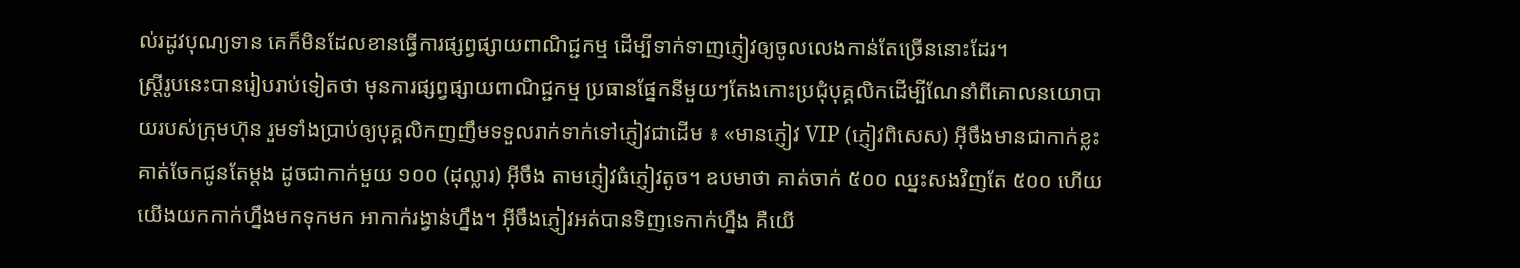ល់រដូវបុណ្យទាន គេក៏មិនដែលខានធ្វើការផ្សព្វផ្សាយពាណិជ្ជកម្ម ដើម្បីទាក់ទាញភ្ញៀវឲ្យចូលលេងកាន់តែច្រើននោះដែរ។
ស្ត្រីរូបនេះបានរៀបរាប់ទៀតថា មុនការផ្សព្វផ្សាយពាណិជ្ជកម្ម ប្រធានផ្នែកនីមួយៗតែងកោះប្រជុំបុគ្គលិកដើម្បីណែនាំពីគោលនយោបាយរបស់ក្រុមហ៊ុន រួមទាំងប្រាប់ឲ្យបុគ្គលិកញញឹមទទួលរាក់ទាក់ទៅភ្ញៀវជាដើម ៖ «មានភ្ញៀវ VIP (ភ្ញៀវពិសេស) អ៊ីចឹងមានជាកាក់ខ្លះ គាត់ចែកជូនតែម្ដង ដូចជាកាក់មួយ ១០០ (ដុល្លារ) អ៊ីចឹង តាមភ្ញៀវធំភ្ញៀវតូច។ ឧបមាថា គាត់ចាក់ ៥០០ ឈ្នះសងវិញតែ ៥០០ ហើយយើងយកកាក់ហ្នឹងមកទុកមក អាកាក់រង្វាន់ហ្នឹង។ អ៊ីចឹងភ្ញៀវអត់បានទិញទេកាក់ហ្នឹង គឺយើ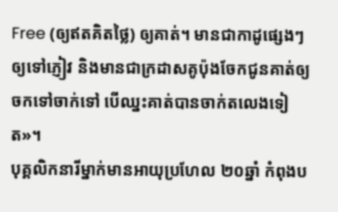Free (ឲ្យឥតគិតថ្លៃ) ឲ្យគាត់។ មានជាកាដូផ្សេងៗឲ្យទៅភ្ញៀវ និងមានជាក្រដាសគូប៉ុងចែកជូនគាត់ឲ្យចកទៅចាក់ទៅ បើឈ្នះគាត់បានចាក់តលេងទៀត»។
បុគ្គលិកនារីម្នាក់មានអាយុប្រហែល ២០ឆ្នាំ កំពុងប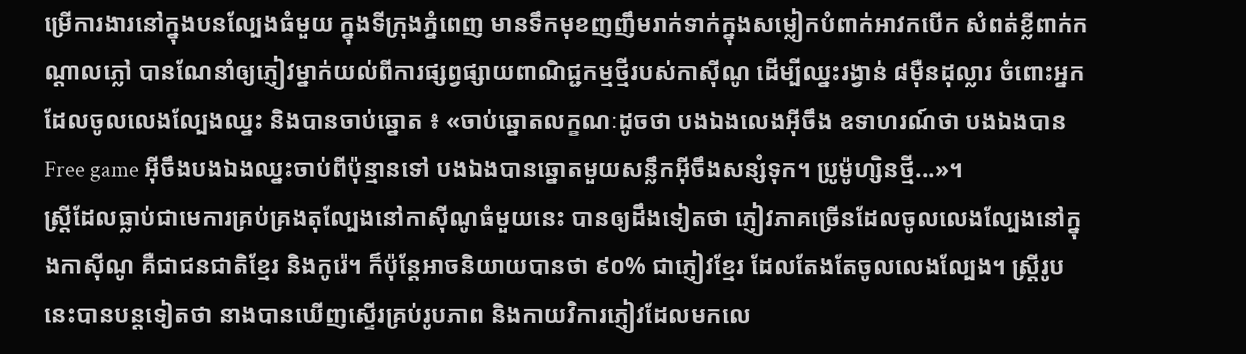ម្រើការងារនៅក្នុងបនល្បែងធំមួយ ក្នុងទីក្រុងភ្នំពេញ មានទឹកមុខញញឹមរាក់ទាក់ក្នុងសម្លៀកបំពាក់អាវកបើក សំពត់ខ្លីពាក់កណ្ដាលភ្លៅ បានណែនាំឲ្យភ្ញៀវម្នាក់យល់ពីការផ្សព្វផ្សាយពាណិជ្ជកម្មថ្មីរបស់កាស៊ីណូ ដើម្បីឈ្នះរង្វាន់ ៨ម៉ឺនដុល្លារ ចំពោះអ្នកដែលចូលលេងល្បែងឈ្នះ និងបានចាប់ឆ្នោត ៖ «ចាប់ឆ្នោតលក្ខណៈដូចថា បងឯងលេងអ៊ីចឹង ឧទាហរណ៍ថា បងឯងបាន Free game អ៊ីចឹងបងឯងឈ្នះចាប់ពីប៉ុន្មានទៅ បងឯងបានឆ្នោតមួយសន្លឹកអ៊ីចឹងសន្សំទុក។ ប្រូម៉ូហ្សិនថ្មី...»។
ស្ត្រីដែលធ្លាប់ជាមេការគ្រប់គ្រងតុល្បែងនៅកាស៊ីណូធំមួយនេះ បានឲ្យដឹងទៀតថា ភ្ញៀវភាគច្រើនដែលចូលលេងល្បែងនៅក្នុងកាស៊ីណូ គឺជាជនជាតិខ្មែរ និងកូរ៉េ។ ក៏ប៉ុន្តែអាចនិយាយបានថា ៩០% ជាភ្ញៀវខ្មែរ ដែលតែងតែចូលលេងល្បែង។ ស្ត្រីរូបនេះបានបន្តទៀតថា នាងបានឃើញស្ទើរគ្រប់រូបភាព និងកាយវិការភ្ញៀវដែលមកលេ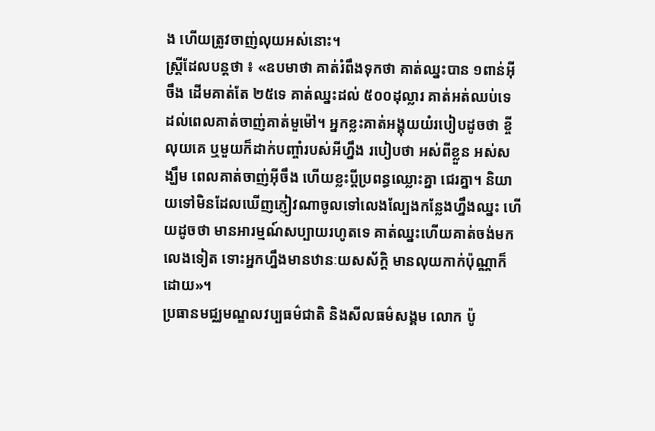ង ហើយត្រូវចាញ់លុយអស់នោះ។
ស្ត្រីដែលបន្តថា ៖ «ឧបមាថា គាត់រំពឹងទុកថា គាត់ឈ្នះបាន ១ពាន់អ៊ីចឹង ដើមគាត់តែ ២៥ទេ គាត់ឈ្នះដល់ ៥០០ដុល្លារ គាត់អត់ឈប់ទេ ដល់ពេលគាត់ចាញ់គាត់មួម៉ៅ។ អ្នកខ្លះគាត់អង្គុយយំរបៀបដូចថា ខ្ចីលុយគេ ឬមួយក៏ដាក់បញ្ចាំរបស់អីហ្នឹង របៀបថា អស់ពីខ្លួន អស់សង្ឃឹម ពេលគាត់ចាញ់អ៊ីចឹង ហើយខ្លះប្ដីប្រពន្ធឈ្លោះគ្នា ជេរគ្នា។ និយាយទៅមិនដែលឃើញភ្ញៀវណាចូលទៅលេងល្បែងកន្លែងហ្នឹងឈ្នះ ហើយដូចថា មានអារម្មណ៍សប្បាយរហូតទេ គាត់ឈ្នះហើយគាត់ចង់មកលេងទៀត ទោះអ្នកហ្នឹងមានឋានៈយសស័ក្ដិ មានលុយកាក់ប៉ុណ្ណាក៏ដោយ»។
ប្រធានមជ្ឈមណ្ឌលវប្បធម៌ជាតិ និងសីលធម៌សង្គម លោក ប៉ូ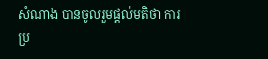សំណាង បានចូលរួមផ្ដល់មតិថា ការប្រ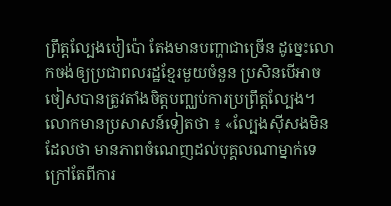ព្រឹត្តល្បែងបៀប៉ោ តែងមានបញ្ហាជាច្រើន ដូច្នេះលោកចង់ឲ្យប្រជាពលរដ្ឋខ្មែរមួយចំនួន ប្រសិនបើអាចចៀសបានត្រូវតាំងចិត្តបញ្ឈប់ការប្រព្រឹត្តល្បែង។
លោកមានប្រសាសន៍ទៀតថា ៖ «ល្បែងស៊ីសងមិនដែលថា មានភាពចំណេញដល់បុគ្គលណាម្នាក់ទេ ក្រៅតែពីការ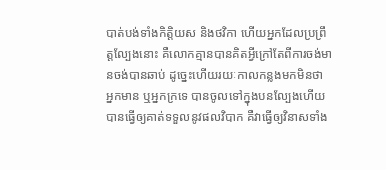បាត់បង់ទាំងកិត្តិយស និងថវិកា ហើយអ្នកដែលប្រព្រឹត្តល្បែងនោះ គឺលោកគ្មានបានគិតអ្វីក្រៅតែពីការចង់មានចង់បានឆាប់ ដូច្នេះហើយរយៈកាលកន្លងមកមិនថា អ្នកមាន ឬអ្នកក្រទេ បានចូលទៅក្នុងបនល្បែងហើយ បានធ្វើឲ្យគាត់ទទួលនូវផលវិបាក គឺវាធ្វើឲ្យវិនាសទាំង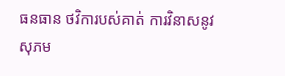ធនធាន ថវិការបស់គាត់ ការវិនាសនូវសុភម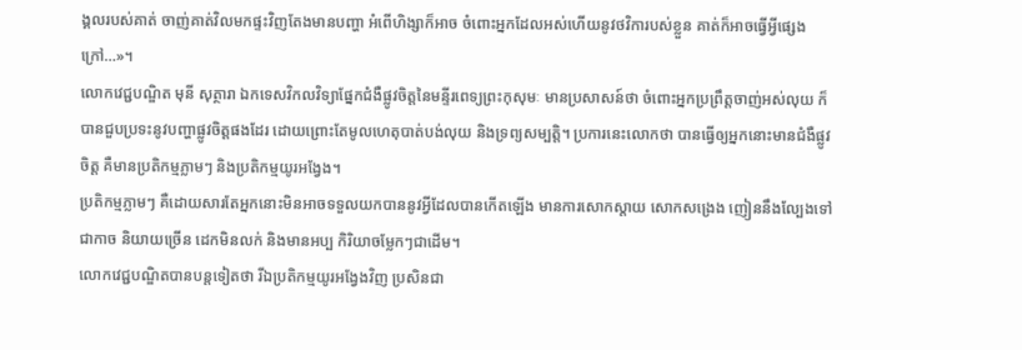ង្គលរបស់គាត់ ចាញ់គាត់វិលមកផ្ទះវិញតែងមានបញ្ហា អំពើហិង្សាក៏អាច ចំពោះអ្នកដែលអស់ហើយនូវថវិការបស់ខ្លួន គាត់ក៏អាចធ្វើអ្វីផ្សេងក្រៅ...»។
លោកវេជ្ជបណ្ឌិត មុនី សុត្ថារា ឯកទេសវិកលវិទ្យាផ្នែកជំងឺផ្លូវចិត្តនៃមន្ទីរពេទ្យព្រះកុសុមៈ មានប្រសាសន៍ថា ចំពោះអ្នកប្រព្រឹត្តចាញ់អស់លុយ ក៏បានជួបប្រទះនូវបញ្ហាផ្លូវចិត្តផងដែរ ដោយព្រោះតែមូលហេតុបាត់បង់លុយ និងទ្រព្យសម្បត្តិ។ ប្រការនេះលោកថា បានធ្វើឲ្យអ្នកនោះមានជំងឺផ្លូវចិត្ត គឺមានប្រតិកម្មភ្លាមៗ និងប្រតិកម្មយូរអង្វែង។
ប្រតិកម្មភ្លាមៗ គឺដោយសារតែអ្នកនោះមិនអាចទទួលយកបាននូវអ្វីដែលបានកើតឡើង មានការសោកស្ដាយ សោកសង្រេង ញៀននឹងល្បែងទៅជាកាច និយាយច្រើន ដេកមិនលក់ និងមានអប្ប កិរិយាចម្លែកៗជាដើម។
លោកវេជ្ជបណ្ឌិតបានបន្តទៀតថា រីឯប្រតិកម្មយូរអង្វែងវិញ ប្រសិនជា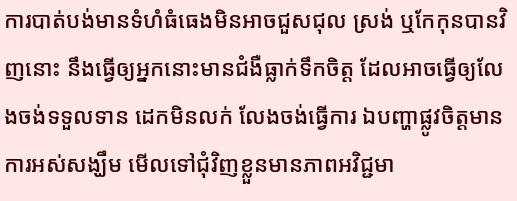ការបាត់បង់មានទំហំធំធេងមិនអាចជួសជុល ស្រង់ ឬកែកុនបានវិញនោះ នឹងធ្វើឲ្យអ្នកនោះមានជំងឺធ្លាក់ទឹកចិត្ត ដែលអាចធ្វើឲ្យលែងចង់ទទួលទាន ដេកមិនលក់ លែងចង់ធ្វើការ ឯបញ្ហាផ្លូវចិត្តមានការអស់សង្ឃឹម មើលទៅជុំវិញខ្លួនមានភាពអវិជ្ជមា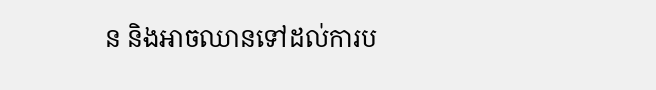ន និងអាចឈានទៅដល់ការប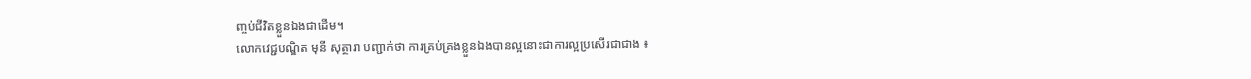ញ្ចប់ជីវិតខ្លួនឯងជាដើម។
លោកវេជ្ជបណ្ឌិត មុនី សុត្ថារា បញ្ជាក់ថា ការគ្រប់គ្រងខ្លួនឯងបានល្អនោះជាការល្អប្រសើរជាជាង ៖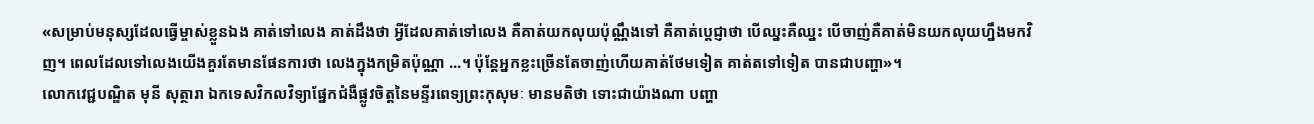«សម្រាប់មនុស្សដែលធ្វើម្ចាស់ខ្លួនឯង គាត់ទៅលេង គាត់ដឹងថា អ្វីដែលគាត់ទៅលេង គឺគាត់យកលុយប៉ុណ្ណឹងទៅ គឺគាត់ប្ដេជ្ញាថា បើឈ្នះគឺឈ្នះ បើចាញ់គឺគាត់មិនយកលុយហ្នឹងមកវិញ។ ពេលដែលទៅលេងយើងគួរតែមានផែនការថា លេងក្នុងកម្រិតប៉ុណ្ណា ...។ ប៉ុន្តែអ្នកខ្លះច្រើនតែចាញ់ហើយគាត់ថែមទៀត គាត់តទៅទៀត បានជាបញ្ហា»។
លោកវេជ្ជបណ្ឌិត មុនី សុត្ថារា ឯកទេសវិកលវិទ្យាផ្នែកជំងឺផ្លូវចិត្តនៃមន្ទីរពេទ្យព្រះកុសុមៈ មានមតិថា ទោះជាយ៉ាងណា បញ្ហា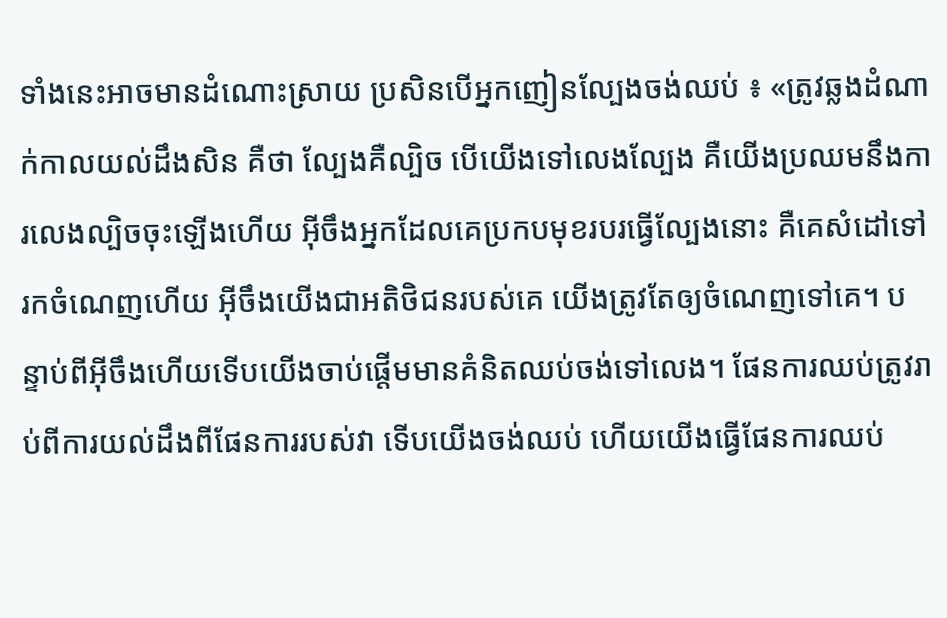ទាំងនេះអាចមានដំណោះស្រាយ ប្រសិនបើអ្នកញៀនល្បែងចង់ឈប់ ៖ «ត្រូវឆ្លងដំណាក់កាលយល់ដឹងសិន គឺថា ល្បែងគឺល្បិច បើយើងទៅលេងល្បែង គឺយើងប្រឈមនឹងការលេងល្បិចចុះឡើងហើយ អ៊ីចឹងអ្នកដែលគេប្រកបមុខរបរធ្វើល្បែងនោះ គឺគេសំដៅទៅរកចំណេញហើយ អ៊ីចឹងយើងជាអតិថិជនរបស់គេ យើងត្រូវតែឲ្យចំណេញទៅគេ។ បន្ទាប់ពីអ៊ីចឹងហើយទើបយើងចាប់ផ្ដើមមានគំនិតឈប់ចង់ទៅលេង។ ផែនការឈប់ត្រូវរាប់ពីការយល់ដឹងពីផែនការរបស់វា ទើបយើងចង់ឈប់ ហើយយើងធ្វើផែនការឈប់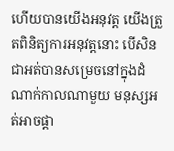ហើយបានយើងអនុវត្ត យើងត្រួតពិនិត្យការអនុវត្តនោះ បើសិនជាអត់បានសម្រេចនៅក្នុងដំណាក់កាលណាមួយ មនុស្សអត់អាចផ្ដា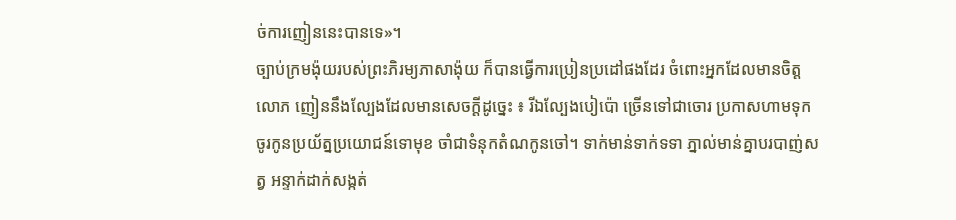ច់ការញៀននេះបានទេ»។
ច្បាប់ក្រមង៉ុយរបស់ព្រះភិរម្យភាសាង៉ុយ ក៏បានធ្វើការប្រៀនប្រដៅផងដែរ ចំពោះអ្នកដែលមានចិត្តលោភ ញៀននឹងល្បែងដែលមានសេចក្ដីដូច្នេះ ៖ រីឯល្បែងបៀប៉ោ ច្រើនទៅជាចោរ ប្រកាសហាមទុក ចូរកូនប្រយ័ត្នប្រយោជន៍ទោមុខ ចាំជាទំនុកតំណកូនចៅ។ ទាក់មាន់ទាក់ទទា ភ្នាល់មាន់គ្នាបរបាញ់សត្វ អន្ទាក់ដាក់សង្កត់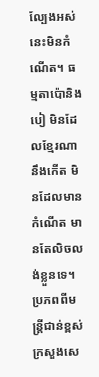ល្បែងអស់នេះមិនកំណើត។ ធម្មតាប៉ោនិងបៀ មិនដែលខ្មែរណានឹងកើត មិនដែលមានកំណើត មានតែលិចលង់ខ្លួនទេ។
ប្រភពពីមន្ត្រីជាន់ខ្ពស់ក្រសួងសេ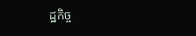ដ្ឋកិច្ច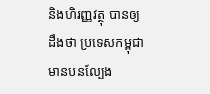និងហិរញ្ញវត្ថុ បានឲ្យដឹងថា ប្រទេសកម្ពុជា មានបនល្បែង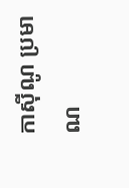កាស៊ីណូ ប្រមាណ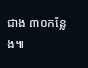ជាង ៣០កន្លែង៕